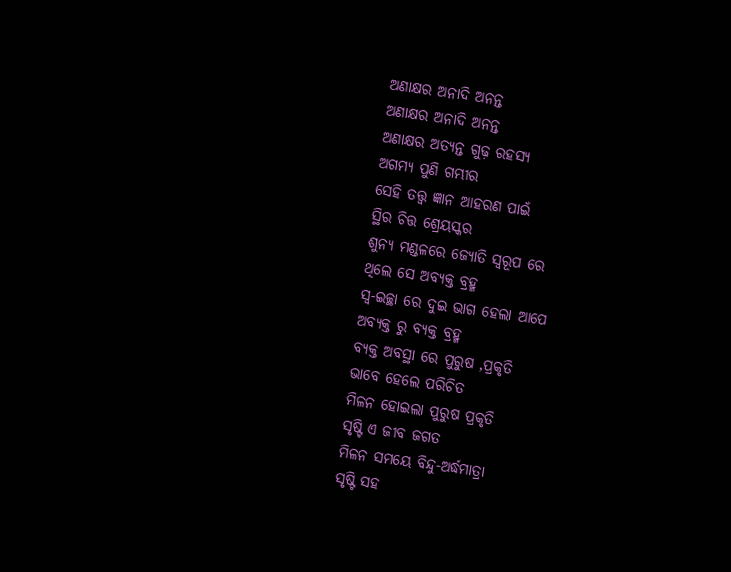ଅଣାକ୍ଷର ଅନାଦି ଅନନ୍ତ
ଅଣାକ୍ଷର ଅନାଦି ଅନନ୍ତ
ଅଣାକ୍ଷର ଅତ୍ୟନ୍ତ ଗୁଢ଼ ରହସ୍ୟ
ଅଗମ୍ୟ ପୁଣି ଗମ୍ଭୀର
ସେହି ତତ୍ତ୍ଵ ଜ୍ଞାନ ଆହରଣ ପାଇଁ
ସ୍ଥିର ଚିତ୍ତ ଶ୍ରେୟସ୍କର
ଶୁନ୍ୟ ମଣ୍ଡଳରେ ଜ୍ୟୋତି ସ୍ବରୂପ ରେ
ଥିଲେ ସେ ଅବ୍ୟକ୍ତ ବ୍ରହ୍ମ
ସ୍ୱ-ଇଚ୍ଛା ରେ ଦୁଇ ଭାଗ ହେଲା ଆପେ
ଅବ୍ୟକ୍ତ ରୁ ବ୍ୟକ୍ତ ବ୍ରହ୍ମ
ବ୍ୟକ୍ତ ଅବସ୍ଥା ରେ ପୁରୁଷ ,ପ୍ରକୃତି
ଭାବେ ହେଲେ ପରିଚିତ
ମିଳନ ହୋଇଲା ପୁରୁଷ ପ୍ରକୃତି
ସୃଷ୍ଟି ଏ ଜୀବ ଜଗତ
ମିଳନ ସମୟେ ବିନ୍ଦୁ-ଅର୍ଦ୍ଧମାତ୍ରା
ସୃଷ୍ଟି ସହ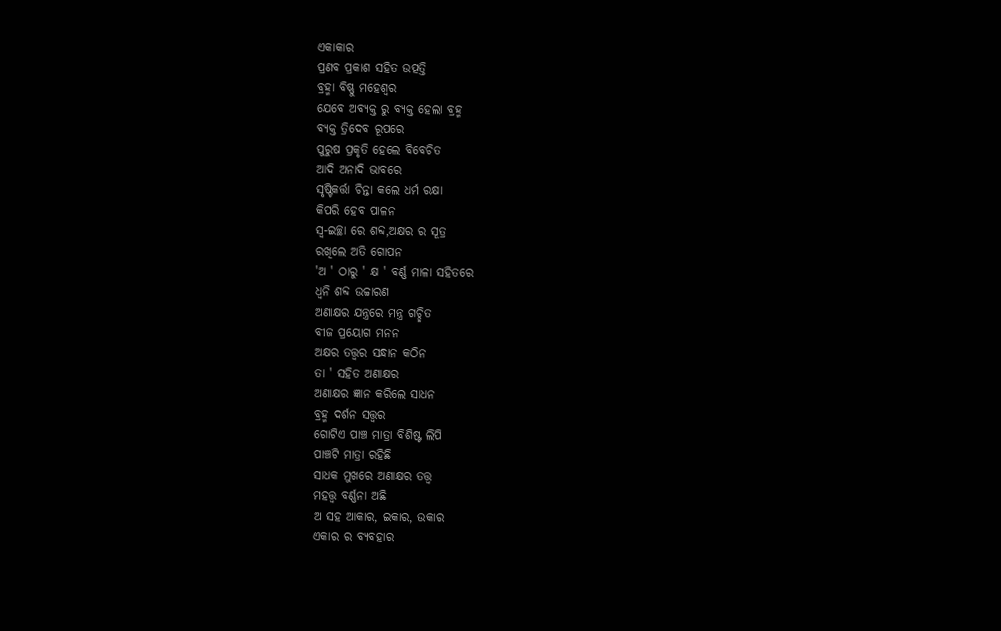ଏକାକାର
ପ୍ରଣବ ପ୍ରକାଶ ସହିତ ଉତ୍ପତ୍ତି
ବ୍ରହ୍ମା ବିଷ୍ଣୁ ମହେଶ୍ୱର
ଯେବେ ଅବ୍ୟକ୍ତ ରୁ ବ୍ୟକ୍ତ ହେଲା ବ୍ରହ୍ମ
ବ୍ୟକ୍ତ ତ୍ରିଦେବ ରୂପରେ
ପୁରୁଷ ପ୍ରକୃତି ହେଲେ ବିବେଚିତ
ଆଦି ଅନାଦି ଭାବରେ
ସୃଷ୍ଟିକର୍ତ୍ତା ଚିନ୍ତା କଲେ ଧର୍ମ ରକ୍ଷା
କିପରି ହେବ ପାଳନ
ସ୍ୱ-ଇଚ୍ଛା ରେ ଶବ୍ଦ,ଅକ୍ଷର ର ସୂତ୍ର
ରଖିଲେ ଅତି ଗୋପନ
'ଅ ' ଠାରୁ ' କ୍ଷ ' ବର୍ଣ୍ଣ ମାଳା ସହିତରେ
ଧ୍ଵନି ଶବ୍ଦ ଉଚ୍ଚାରଣ
ଅଣାକ୍ଷର ଯନ୍ତ୍ରରେ ମନ୍ତ୍ର ଗଚ୍ଛିତ
ବୀଜ ପ୍ରୟୋଗ ମନନ
ଅକ୍ଷର ତତ୍ତ୍ଵର ସନ୍ଧାନ କଠିନ
ତା ' ସହିତ ଅଣାକ୍ଷର
ଅଣାକ୍ଷର ଜ୍ଞାନ କରିଲେ ସାଧନ
ବ୍ରହ୍ମ ଦର୍ଶନ ସତ୍ତ୍ୱର
ଗୋଟିଏ ପାଞ୍ଚ ମାତ୍ରା ବିଶିଷ୍ଟ ଲିପି
ପାଞ୍ଚଟି ମାତ୍ରା ରହିଛି
ସାଧକ ମୁଖରେ ଅଣାକ୍ଷର ତତ୍ତ୍ଵ
ମହତ୍ତ୍ଵ ବର୍ଣ୍ଣନା ଅଛି
ଅ ସହ ଆକାର, ଇକାର, ଉକାର
ଏକାର ର ବ୍ୟବହାର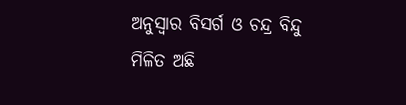ଅନୁସ୍ୱାର ବିସର୍ଗ ଓ ଚନ୍ଦ୍ର ବିନ୍ଦୁ
ମିଳିତ ଅଛି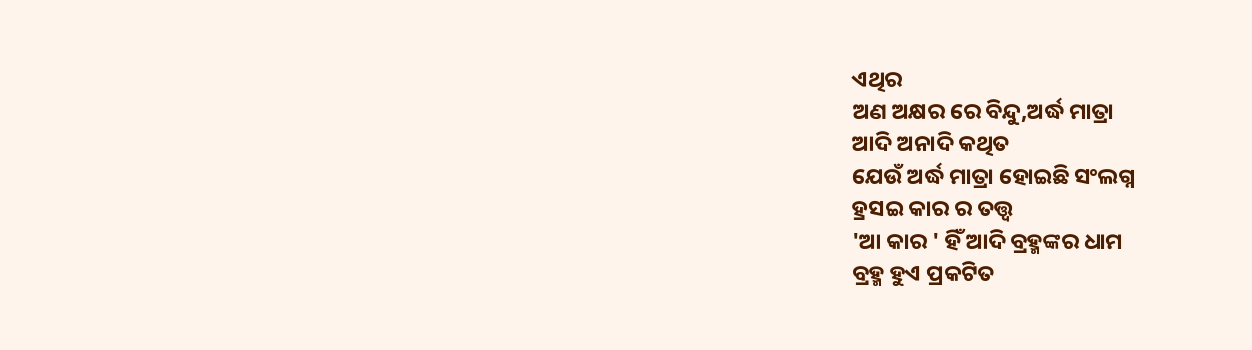ଏଥିର
ଅଣ ଅକ୍ଷର ରେ ବିନ୍ଦୁ,ଅର୍ଦ୍ଧ ମାତ୍ରା
ଆଦି ଅନାଦି କଥିତ
ଯେଉଁ ଅର୍ଦ୍ଧ ମାତ୍ରା ହୋଇଛି ସଂଲଗ୍ନ
ହ୍ରସଇ କାର ର ତତ୍ତ୍ଵ
'ଆ କାର ' ହିଁ ଆଦି ବ୍ରହ୍ମଙ୍କର ଧାମ
ବ୍ରହ୍ମ ହୁଏ ପ୍ରକଟିତ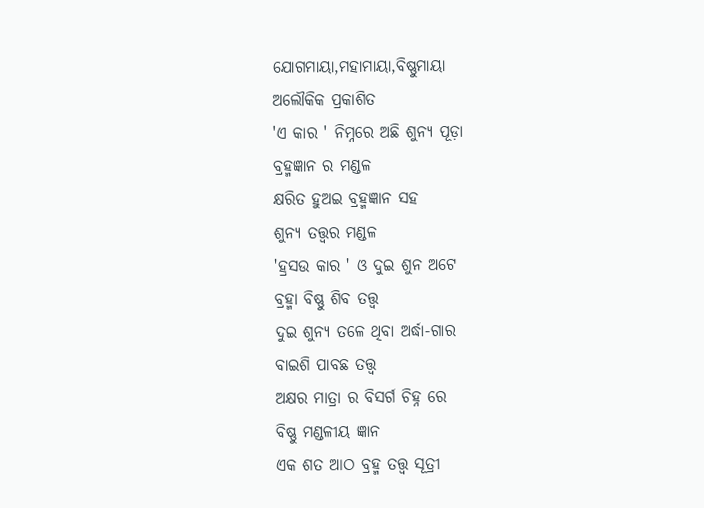ଯୋଗମାୟା,ମହାମାୟା,ବିଷ୍ଣୁମାୟା
ଅଲୌକିକ ପ୍ରକାଶିତ
'ଏ କାର ' ନିମ୍ନରେ ଅଛି ଶୁନ୍ୟ ପୂଡ଼ା
ବ୍ରହ୍ମଜ୍ଞାନ ର ମଣ୍ଡଳ
କ୍ଷରିତ ହୁଅଇ ବ୍ରହ୍ମଜ୍ଞାନ ସହ
ଶୁନ୍ୟ ତତ୍ତ୍ଵର ମଣ୍ଡଳ
'ହ୍ରସଉ କାର ' ଓ ଦୁଇ ଶୁନ ଅଟେ
ବ୍ରହ୍ମା ବିଷ୍ଣୁ ଶିବ ତତ୍ତ୍ଵ
ଦୁଇ ଶୁନ୍ୟ ତଳେ ଥିବା ଅର୍ଦ୍ଧା-ଗାର
ବାଇଶି ପାବଛ ତତ୍ତ୍ୱ
ଅକ୍ଷର ମାତ୍ରା ର ବିସର୍ଗ ଚିହ୍ନ ରେ
ବିଷ୍ଣୁ ମଣ୍ଡଳୀୟ ଜ୍ଞାନ
ଏକ ଶତ ଆଠ ବ୍ରହ୍ମ ତତ୍ତ୍ଵ ସୂତ୍ରୀ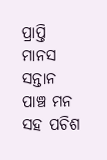ପ୍ରାପ୍ତି ମାନସ ସନ୍ତାନ
ପାଞ୍ଚ ମନ ସହ ପଚିଶ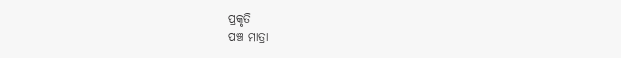ପ୍ରକୃତି
ପଞ୍ଚ ମାତ୍ରା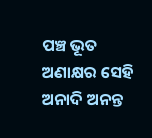ପଞ୍ଚ ଭୂତ
ଅଣାକ୍ଷର ସେହି ଅନାଦି ଅନନ୍ତ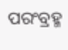ପରଂବ୍ରହ୍ମ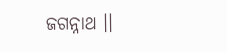ଜଗନ୍ନାଥ ।।